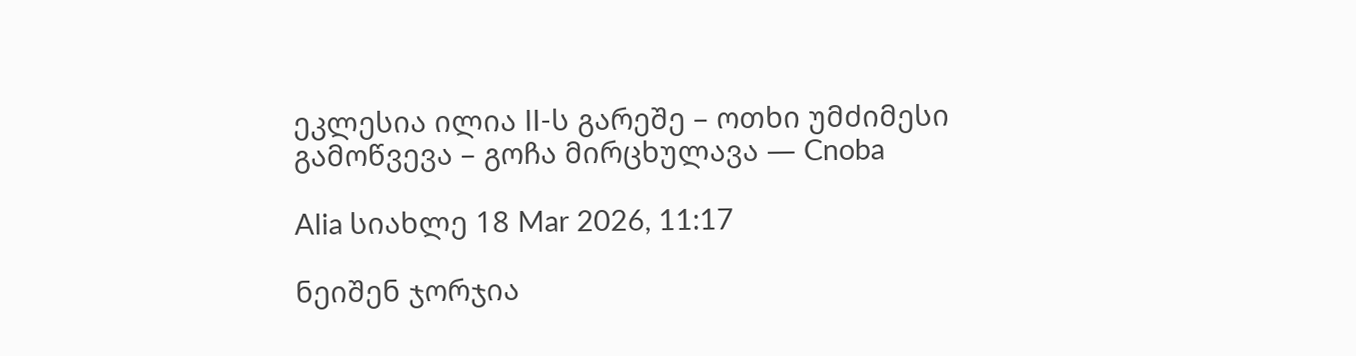ეკლესია ილია II-ს გარეშე – ოთხი უმძიმესი გამოწვევა – გოჩა მირცხულავა — Cnoba

Alia სიახლე 18 Mar 2026, 11:17

ნეიშენ ჯორჯია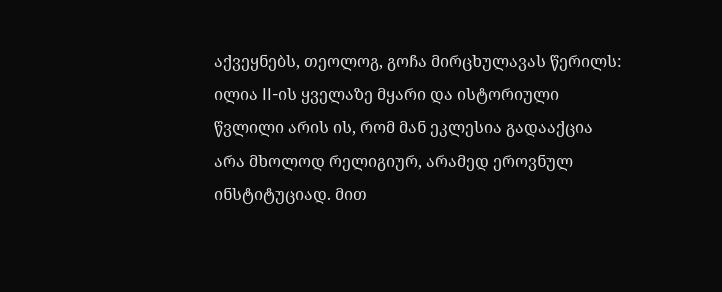აქვეყნებს, თეოლოგ, გოჩა მირცხულავას წერილს: ილია II-ის ყველაზე მყარი და ისტორიული წვლილი არის ის, რომ მან ეკლესია გადააქცია არა მხოლოდ რელიგიურ, არამედ ეროვნულ ინსტიტუციად. მით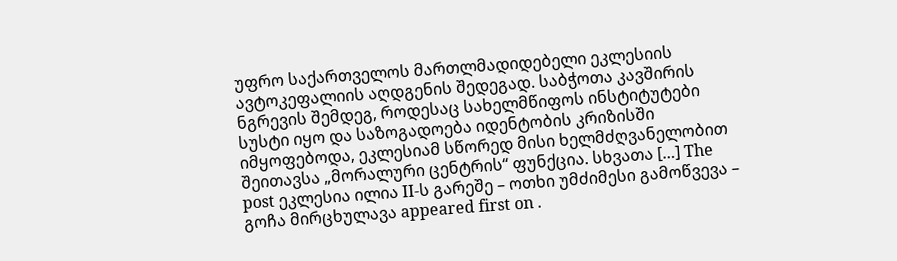უფრო საქართველოს მართლმადიდებელი ეკლესიის ავტოკეფალიის აღდგენის შედეგად. საბჭოთა კავშირის ნგრევის შემდეგ, როდესაც სახელმწიფოს ინსტიტუტები სუსტი იყო და საზოგადოება იდენტობის კრიზისში იმყოფებოდა, ეკლესიამ სწორედ მისი ხელმძღვანელობით შეითავსა „მორალური ცენტრის“ ფუნქცია. სხვათა […] The post ეკლესია ილია II-ს გარეშე – ოთხი უმძიმესი გამოწვევა – გოჩა მირცხულავა appeared first on .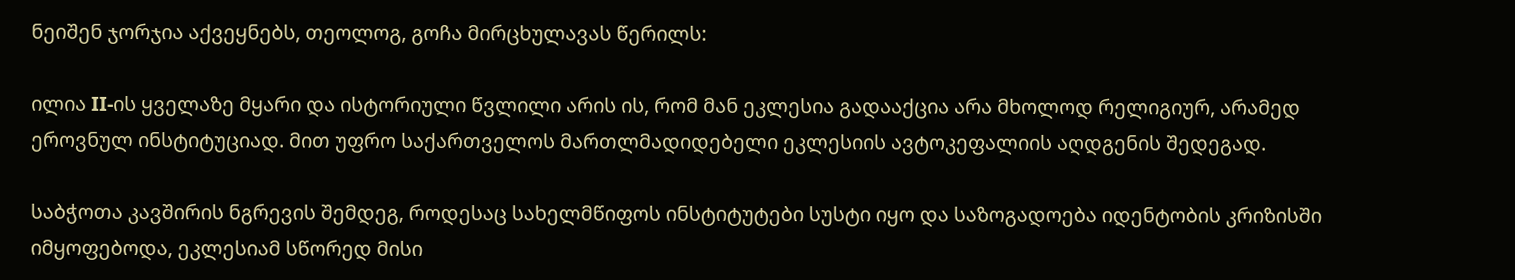ნეიშენ ჯორჯია აქვეყნებს, თეოლოგ, გოჩა მირცხულავას წერილს:

ილია II-ის ყველაზე მყარი და ისტორიული წვლილი არის ის, რომ მან ეკლესია გადააქცია არა მხოლოდ რელიგიურ, არამედ ეროვნულ ინსტიტუციად. მით უფრო საქართველოს მართლმადიდებელი ეკლესიის ავტოკეფალიის აღდგენის შედეგად.

საბჭოთა კავშირის ნგრევის შემდეგ, როდესაც სახელმწიფოს ინსტიტუტები სუსტი იყო და საზოგადოება იდენტობის კრიზისში იმყოფებოდა, ეკლესიამ სწორედ მისი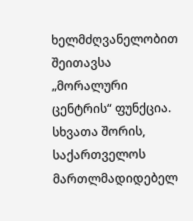ხელმძღვანელობით შეითავსა „მორალური ცენტრის“ ფუნქცია. სხვათა შორის, საქართველოს მართლმადიდებელ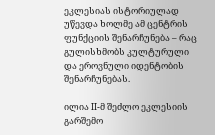ეკლესიას ისტორიულად უწევდა ხოლმე ამ ცენტრის ფუნქციის შენარჩუნება – რაც გულისხმობს კულტურული და ეროვნული იდენტობის შენარჩუნებას.

ილია II-მ შეძლო ეკლესიის გარშემო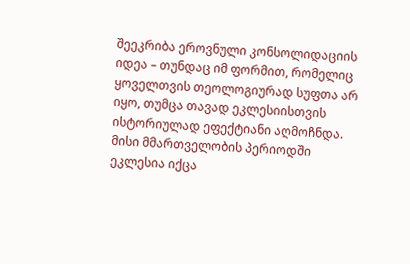შეეკრიბა ეროვნული კონსოლიდაციის იდეა – თუნდაც იმ ფორმით, რომელიც ყოველთვის თეოლოგიურად სუფთა არ იყო, თუმცა თავად ეკლესიისთვის ისტორიულად ეფექტიანი აღმოჩნდა.
მისი მმართველობის პერიოდში ეკლესია იქცა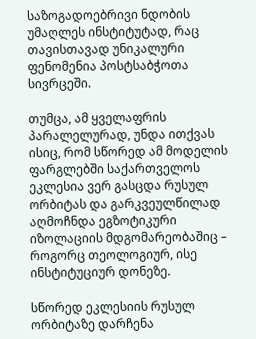საზოგადოებრივი ნდობის უმაღლეს ინსტიტუტად, რაც თავისთავად უნიკალური ფენომენია პოსტსაბჭოთა სივრცეში.

თუმცა, ამ ყველაფრის პარალელურად, უნდა ითქვას ისიც, რომ სწორედ ამ მოდელის ფარგლებში საქართველოს ეკლესია ვერ გასცდა რუსულ ორბიტას და გარკვეულწილად აღმოჩნდა ეგზოტიკური იზოლაციის მდგომარეობაშიც – როგორც თეოლოგიურ, ისე ინსტიტუციურ დონეზე.

სწორედ ეკლესიის რუსულ ორბიტაზე დარჩენა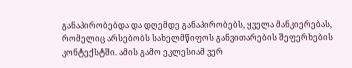განაპირობებდა და დღემდე განაპირობებს, ყველა მანკიერებას, რომელიც არსებობს სახელმწიფოს განვითარების შეფერხების კონტექსტში. ამის გამო ეკლესიამ ვერ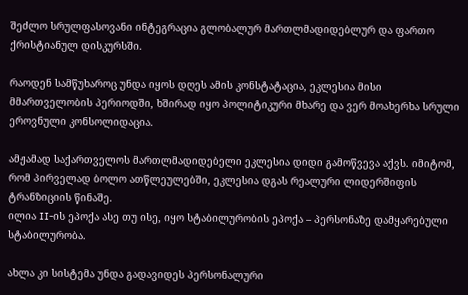შეძლო სრულფასოვანი ინტეგრაცია გლობალურ მართლმადიდებლურ და ფართო ქრისტიანულ დისკურსში.

რაოდენ სამწუხაროც უნდა იყოს დღეს ამის კონსტატაცია, ეკლესია მისი მმართველობის პერიოდში, ხშირად იყო პოლიტიკური მხარე და ვერ მოახერხა სრული ეროვნული კონსოლიდაცია.

ამჟამად საქართველოს მართლმადიდებელი ეკლესია დიდი გამოწვევა აქვს. იმიტომ, რომ პირველად ბოლო ათწლეულებში, ეკლესია დგას რეალური ლიდერშიფის ტრანზიციის წინაშე.
ილია II-ის ეპოქა ასე თუ ისე, იყო სტაბილურობის ეპოქა – პერსონაზე დამყარებული სტაბილურობა.

ახლა კი სისტემა უნდა გადავიდეს პერსონალური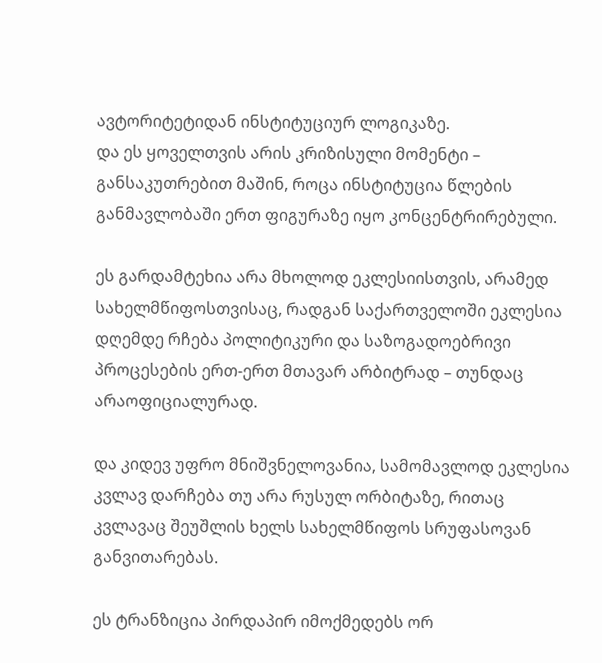ავტორიტეტიდან ინსტიტუციურ ლოგიკაზე.
და ეს ყოველთვის არის კრიზისული მომენტი – განსაკუთრებით მაშინ, როცა ინსტიტუცია წლების განმავლობაში ერთ ფიგურაზე იყო კონცენტრირებული.

ეს გარდამტეხია არა მხოლოდ ეკლესიისთვის, არამედ სახელმწიფოსთვისაც, რადგან საქართველოში ეკლესია დღემდე რჩება პოლიტიკური და საზოგადოებრივი პროცესების ერთ-ერთ მთავარ არბიტრად – თუნდაც არაოფიციალურად.

და კიდევ უფრო მნიშვნელოვანია, სამომავლოდ ეკლესია კვლავ დარჩება თუ არა რუსულ ორბიტაზე, რითაც კვლავაც შეუშლის ხელს სახელმწიფოს სრუფასოვან განვითარებას.

ეს ტრანზიცია პირდაპირ იმოქმედებს ორ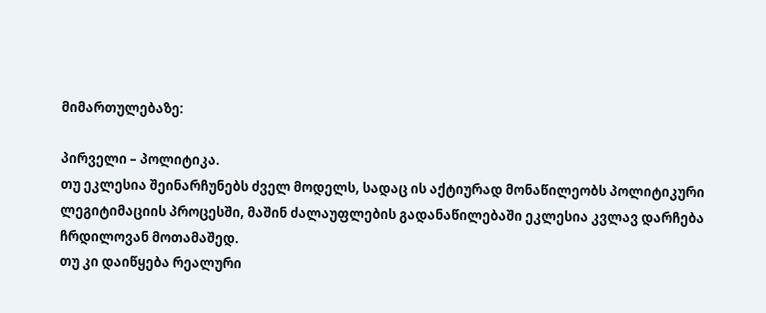მიმართულებაზე:

პირველი – პოლიტიკა.
თუ ეკლესია შეინარჩუნებს ძველ მოდელს, სადაც ის აქტიურად მონაწილეობს პოლიტიკური ლეგიტიმაციის პროცესში, მაშინ ძალაუფლების გადანაწილებაში ეკლესია კვლავ დარჩება ჩრდილოვან მოთამაშედ.
თუ კი დაიწყება რეალური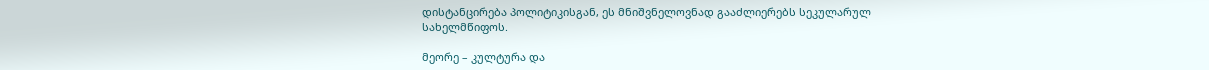დისტანცირება პოლიტიკისგან, ეს მნიშვნელოვნად გააძლიერებს სეკულარულ სახელმწიფოს.

მეორე – კულტურა და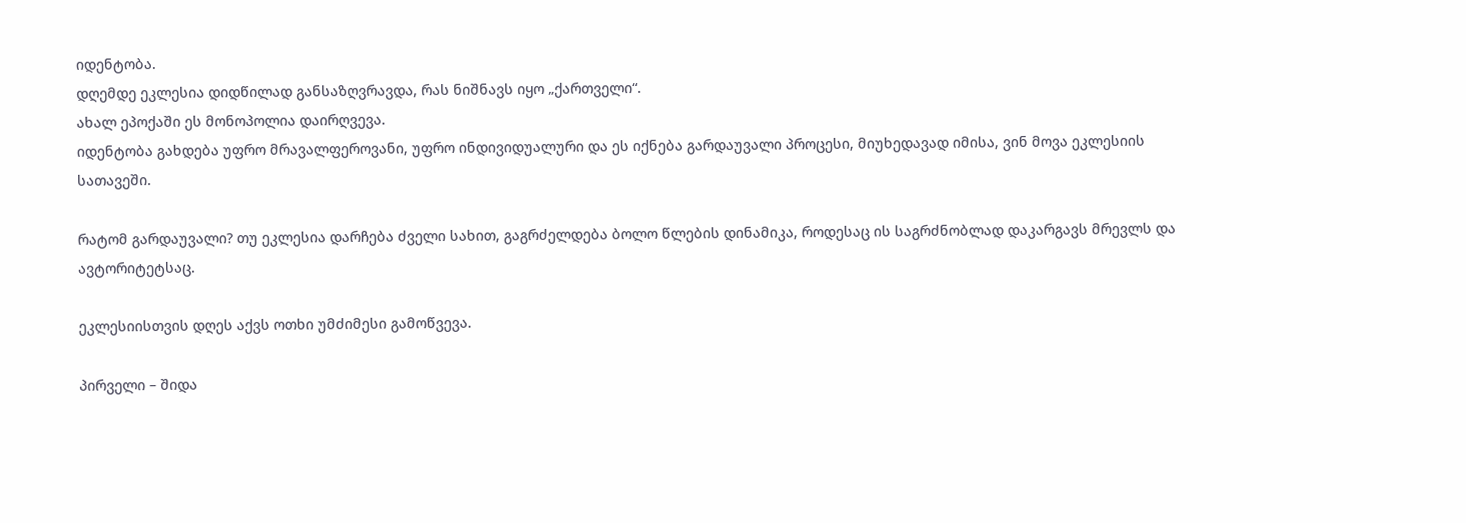იდენტობა.
დღემდე ეკლესია დიდწილად განსაზღვრავდა, რას ნიშნავს იყო „ქართველი“.
ახალ ეპოქაში ეს მონოპოლია დაირღვევა.
იდენტობა გახდება უფრო მრავალფეროვანი, უფრო ინდივიდუალური და ეს იქნება გარდაუვალი პროცესი, მიუხედავად იმისა, ვინ მოვა ეკლესიის სათავეში.

რატომ გარდაუვალი? თუ ეკლესია დარჩება ძველი სახით, გაგრძელდება ბოლო წლების დინამიკა, როდესაც ის საგრძნობლად დაკარგავს მრევლს და ავტორიტეტსაც.

ეკლესიისთვის დღეს აქვს ოთხი უმძიმესი გამოწვევა.

პირველი – შიდა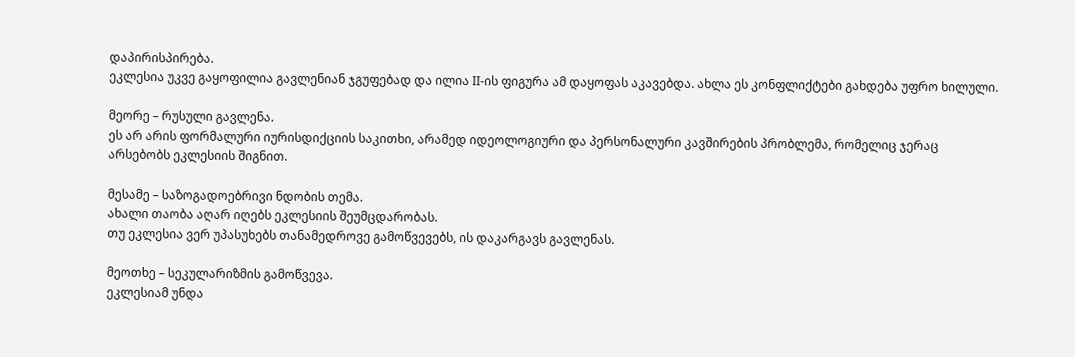დაპირისპირება.
ეკლესია უკვე გაყოფილია გავლენიან ჯგუფებად და ილია II-ის ფიგურა ამ დაყოფას აკავებდა. ახლა ეს კონფლიქტები გახდება უფრო ხილული.

მეორე – რუსული გავლენა.
ეს არ არის ფორმალური იურისდიქციის საკითხი, არამედ იდეოლოგიური და პერსონალური კავშირების პრობლემა, რომელიც ჯერაც არსებობს ეკლესიის შიგნით.

მესამე – საზოგადოებრივი ნდობის თემა.
ახალი თაობა აღარ იღებს ეკლესიის შეუმცდარობას.
თუ ეკლესია ვერ უპასუხებს თანამედროვე გამოწვევებს, ის დაკარგავს გავლენას.

მეოთხე – სეკულარიზმის გამოწვევა.
ეკლესიამ უნდა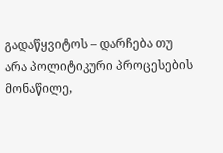გადაწყვიტოს – დარჩება თუ არა პოლიტიკური პროცესების მონაწილე,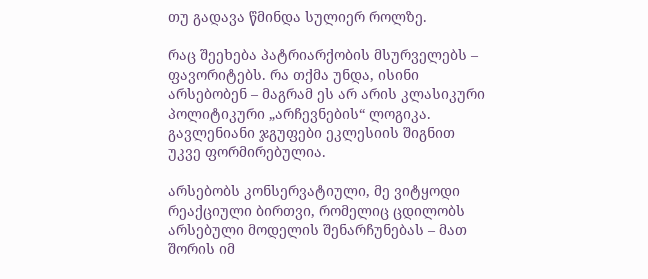თუ გადავა წმინდა სულიერ როლზე.

რაც შეეხება პატრიარქობის მსურველებს – ფავორიტებს. რა თქმა უნდა, ისინი არსებობენ – მაგრამ ეს არ არის კლასიკური პოლიტიკური „არჩევნების“ ლოგიკა.
გავლენიანი ჯგუფები ეკლესიის შიგნით უკვე ფორმირებულია.

არსებობს კონსერვატიული, მე ვიტყოდი რეაქციული ბირთვი, რომელიც ცდილობს არსებული მოდელის შენარჩუნებას – მათ შორის იმ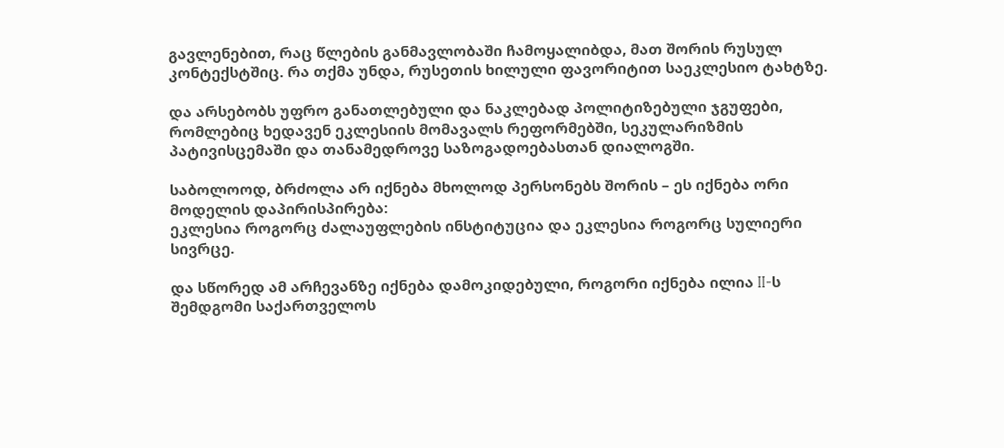გავლენებით, რაც წლების განმავლობაში ჩამოყალიბდა, მათ შორის რუსულ კონტექსტშიც. რა თქმა უნდა, რუსეთის ხილული ფავორიტით საეკლესიო ტახტზე.

და არსებობს უფრო განათლებული და ნაკლებად პოლიტიზებული ჯგუფები, რომლებიც ხედავენ ეკლესიის მომავალს რეფორმებში, სეკულარიზმის პატივისცემაში და თანამედროვე საზოგადოებასთან დიალოგში.

საბოლოოდ, ბრძოლა არ იქნება მხოლოდ პერსონებს შორის – ეს იქნება ორი მოდელის დაპირისპირება:
ეკლესია როგორც ძალაუფლების ინსტიტუცია და ეკლესია როგორც სულიერი სივრცე.

და სწორედ ამ არჩევანზე იქნება დამოკიდებული, როგორი იქნება ილია II-ს შემდგომი საქართველოს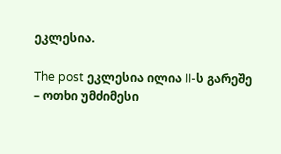ეკლესია.

The post ეკლესია ილია II-ს გარეშე – ოთხი უმძიმესი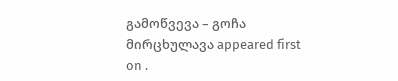გამოწვევა – გოჩა მირცხულავა appeared first on .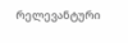რელევანტური